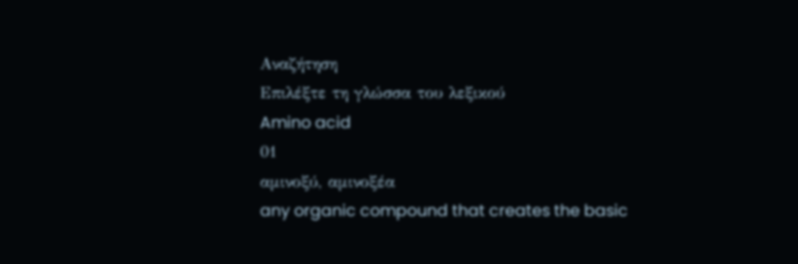Αναζήτηση
Επιλέξτε τη γλώσσα του λεξικού
Amino acid
01
αμινοξύ, αμινοξέα
any organic compound that creates the basic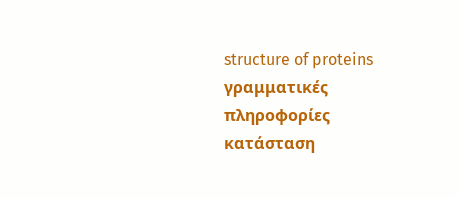structure of proteins
γραμματικές πληροφορίες
κατάσταση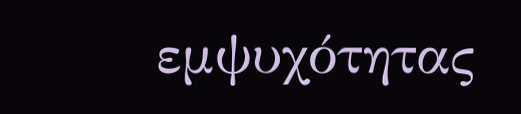εμψυχότητας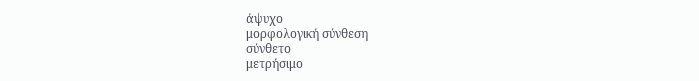άψυχο
μορφολογική σύνθεση
σύνθετο
μετρήσιμο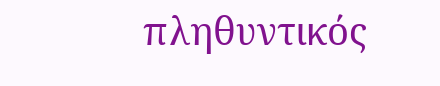πληθυντικός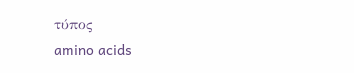τύπος
amino acids